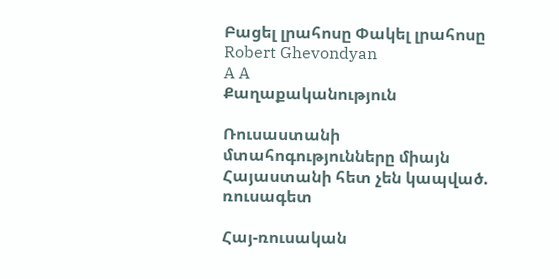Բացել լրահոսը Փակել լրահոսը
Robert Ghevondyan
A A
Քաղաքականություն

Ռուսաստանի մտահոգությունները միայն Հայաստանի հետ չեն կապված. ռուսագետ

Հայ-ռուսական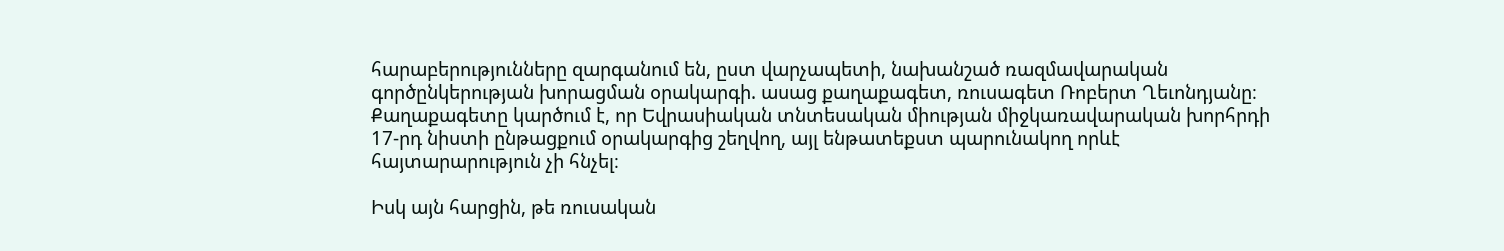հարաբերությունները զարգանում են, ըստ վարչապետի, նախանշած ռազմավարական գործընկերության խորացման օրակարգի. ասաց քաղաքագետ, ռուսագետ Ռոբերտ Ղեւոնդյանը։ Քաղաքագետը կարծում է, որ Եվրասիական տնտեսական միության միջկառավարական խորհրդի 17-րդ նիստի ընթացքում օրակարգից շեղվող, այլ ենթատեքստ պարունակող որևէ հայտարարություն չի հնչել։

Իսկ այն հարցին, թե ռուսական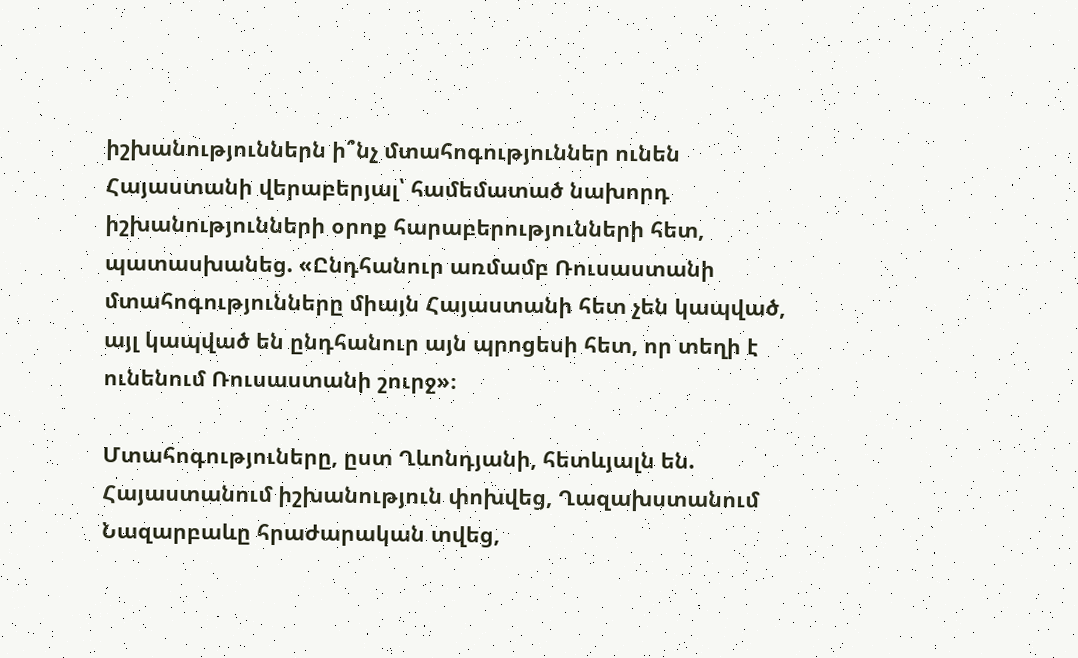իշխանություններն ի՞նչ մտահոգություններ ունեն Հայաստանի վերաբերյալ՝ համեմատած նախորդ իշխանությունների օրոք հարաբերությունների հետ, պատասխանեց. «Ընդհանուր առմամբ Ռուսաստանի մտահոգությունները միայն Հայաստանի հետ չեն կապված, այլ կապված են ընդհանուր այն պրոցեսի հետ, որ տեղի է ունենում Ռուսաստանի շուրջ»։

Մտահոգություները, ըստ Ղևոնդյանի, հետևյալն են. Հայաստանում իշխանություն փոխվեց, Ղազախստանում Նազարբաևը հրաժարական տվեց,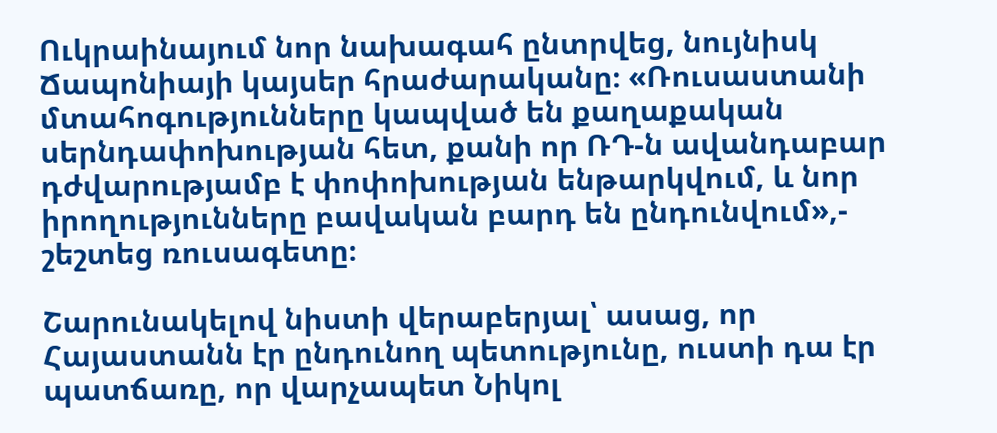Ուկրաինայում նոր նախագահ ընտրվեց, նույնիսկ Ճապոնիայի կայսեր հրաժարականը։ «Ռուսաստանի մտահոգությունները կապված են քաղաքական սերնդափոխության հետ, քանի որ ՌԴ-ն ավանդաբար դժվարությամբ է փոփոխության ենթարկվում, և նոր իրողությունները բավական բարդ են ընդունվում»,- շեշտեց ռուսագետը։

Շարունակելով նիստի վերաբերյալ՝ ասաց, որ Հայաստանն էր ընդունող պետությունը, ուստի դա էր պատճառը, որ վարչապետ Նիկոլ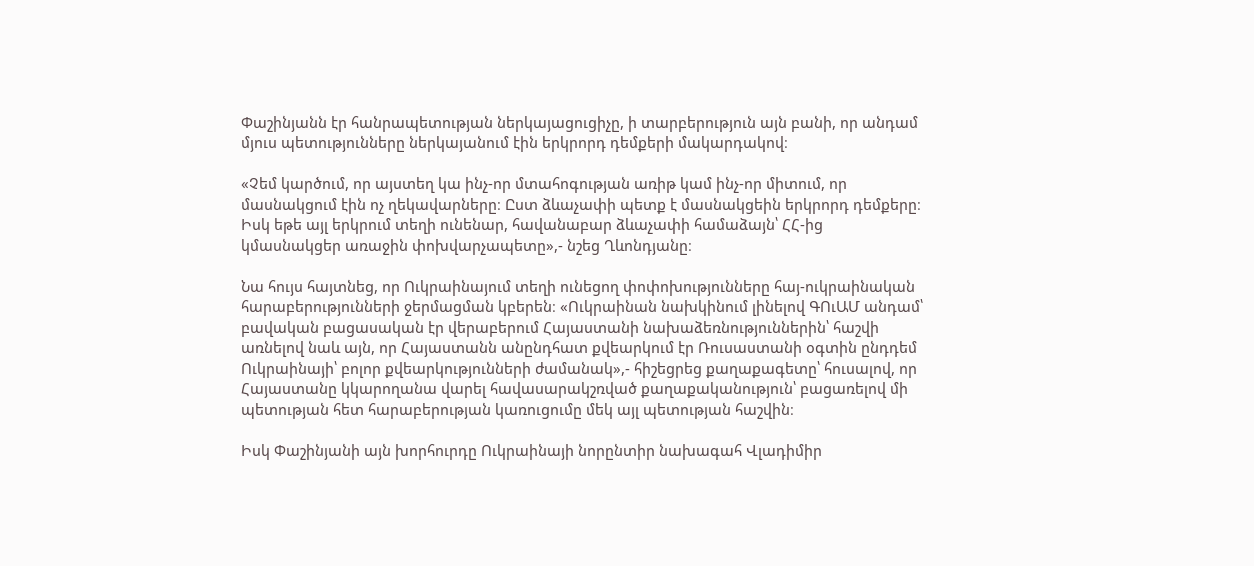Փաշինյանն էր հանրապետության ներկայացուցիչը, ի տարբերություն այն բանի, որ անդամ մյուս պետությունները ներկայանում էին երկրորդ դեմքերի մակարդակով։

«Չեմ կարծում, որ այստեղ կա ինչ-որ մտահոգության առիթ կամ ինչ-որ միտում, որ մասնակցում էին ոչ ղեկավարները։ Ըստ ձևաչափի պետք է մասնակցեին երկրորդ դեմքերը։ Իսկ եթե այլ երկրում տեղի ունենար, հավանաբար ձևաչափի համաձայն՝ ՀՀ-ից կմասնակցեր առաջին փոխվարչապետը»,- նշեց Ղևոնդյանը։

Նա հույս հայտնեց, որ Ուկրաինայում տեղի ունեցող փոփոխությունները հայ-ուկրաինական հարաբերությունների ջերմացման կբերեն։ «Ուկրաինան նախկինում լինելով ԳՈւԱՄ անդամ՝ բավական բացասական էր վերաբերում Հայաստանի նախաձեռնություններին՝ հաշվի առնելով նաև այն, որ Հայաստանն անընդհատ քվեարկում էր Ռուսաստանի օգտին ընդդեմ Ուկրաինայի՝ բոլոր քվեարկությունների ժամանակ»,- հիշեցրեց քաղաքագետը՝ հուսալով, որ Հայաստանը կկարողանա վարել հավասարակշռված քաղաքականություն՝ բացառելով մի պետության հետ հարաբերության կառուցումը մեկ այլ պետության հաշվին։

Իսկ Փաշինյանի այն խորհուրդը Ուկրաինայի նորընտիր նախագահ Վլադիմիր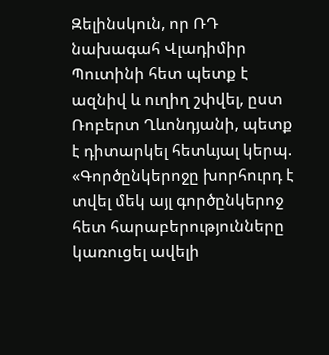Զելինսկուն, որ ՌԴ նախագահ Վլադիմիր Պուտինի հետ պետք է ազնիվ և ուղիղ շփվել, ըստ Ռոբերտ Ղևոնդյանի, պետք է դիտարկել հետևյալ կերպ. «Գործընկերոջը խորհուրդ է տվել մեկ այլ գործընկերոջ հետ հարաբերությունները կառուցել ավելի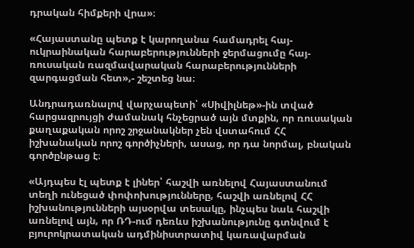դրական հիմքերի վրա»։

«Հայաստանը պետք է կարողանա համադրել հայ-ուկրաինական հարաբերությունների ջերմացումը հայ-ռուսական ռազմավարական հարաբերությունների զարգացման հետ»,- շեշտեց նա։

Անդրադառնալով վարչապետի՝ «Սիվիլնեթ»-ին տված հարցազրույցի ժամանակ հնչեցրած այն մտքին, որ ռուսական քաղաքական որոշ շրջանակներ չեն վստահում ՀՀ իշխանական որոշ գործիչների, ասաց, որ դա նորմալ, բնական գործընթաց է։

«Այդպես էլ պետք է լիներ՝ հաշվի առնելով Հայաստանում տեղի ունեցած փոփոխությունները, հաշվի առնելով ՀՀ իշխանությունների այսօրվա տեսակը, ինչպես նաև հաշվի առնելով այն, որ ՌԴ-ում դեռևս իշխանությունը գտնվում է  բյուրոկրատական ադմինիստրատիվ կառավարման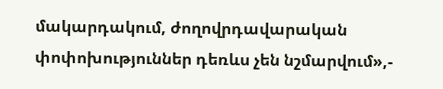մակարդակում, ժողովրդավարական փոփոխություններ դեռևս չեն նշմարվում»,-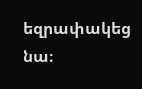եզրափակեց նա։